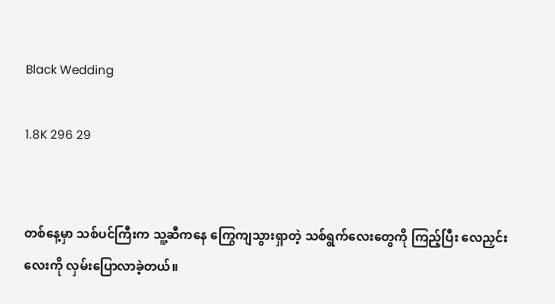Black Wedding

1.8K 296 29


တစ်နေ့မှာ သစ်ပင်ကြီးက သူ့ဆီကနေ ကြွေကျသွားရှာတဲ့ သစ်ရွက်လေးတွေကို ကြည့်ပြီး လေညှင်းလေးကို လှမ်းပြောလာခဲ့တယ်။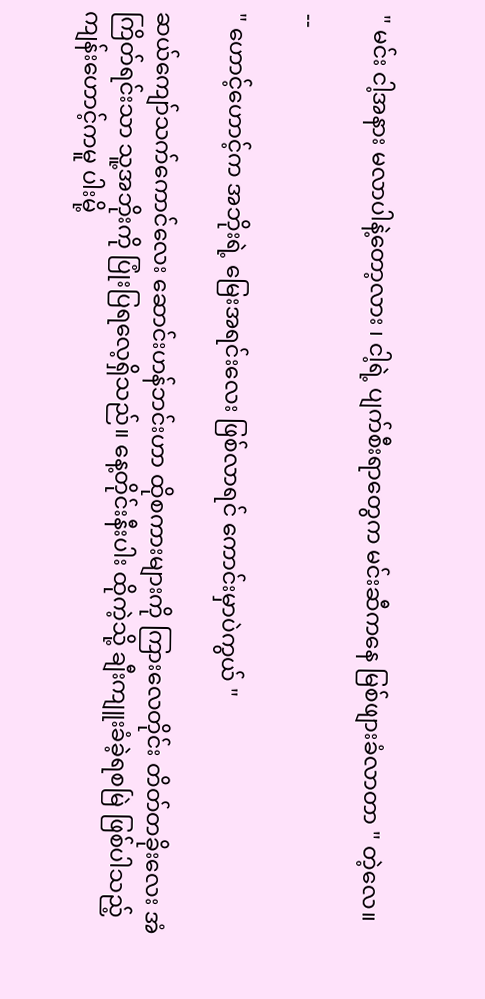" မင်း ငါ့အနား မလာပါနဲ့တော့လား ၊ ငါ့ရဲ့ ပျက်စီးရာတွေက မင်းဆီကနေ မြစ်ဖျားခံလာတာ " တဲ့လေ။

--

" ဟောင့်ဟောင့်က အဘိုးရဲ့ မြေးအရင်းလေး ဖြစ်လာရင် ကောင်းမှာပဲကွယ် "

ဆယ်ကျော်သက်ကောင်လေး ဆောင်းဟန်ဘင်းဟာ ထိုစကားများကို ကြားလေတိုင်း တိတ်တခိုးလေး အံကြိတ်ရင်းသာ သူ့အဘိုးကို ပြုံးပြရလေ့ရှိသည်။ နေ့တိုင်းနီးပါး ထိုကဲ့သို့ ချီးကျူးခံခဲ့ရစမြဲ ဖြစ်ပါသည့် ကျန်းဟောင့်ကမူ ပါးမို့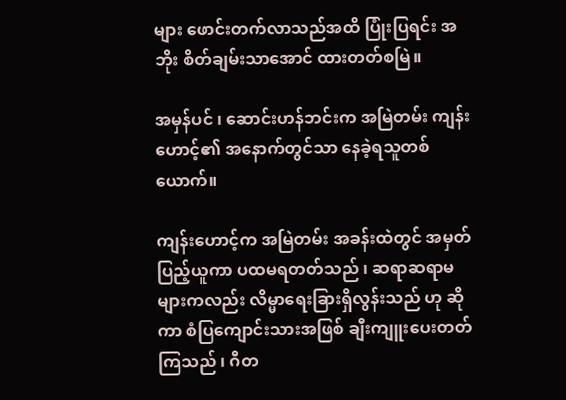များ ဖောင်းတက်လာသည်အထိ ပြုံးပြရင်း အဘိုး စိတ်ချမ်းသာအောင် ထားတတ်စမြဲ။

အမှန်ပင် ၊ ဆောင်းဟန်ဘင်းက အမြဲတမ်း ကျန်းဟောင့်၏ အနောက်တွင်သာ နေခဲ့ရသူတစ်ယောက်။

ကျန်းဟောင့်က အမြဲတမ်း အခန်းထဲတွင် အမှတ်ပြည့်ယူကာ ပထမရတတ်သည် ၊ ဆရာဆရာမများကလည်း လိမ္မာရေးခြားရှိလွန်းသည် ဟု ဆိုကာ စံပြကျောင်းသားအဖြစ် ချီးကျူးပေးတတ်ကြသည် ၊ ဂီတ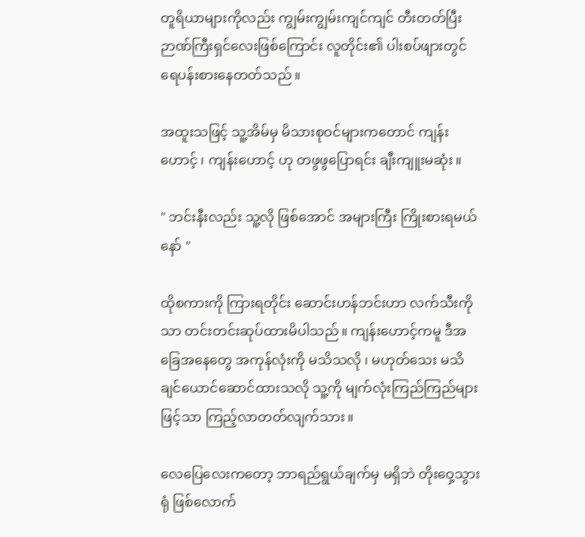တူရိယာများကိုလည်း ကျွမ်းကျွမ်းကျင်ကျင် တီးတတ်ပြီး ဉာဏ်ကြီးရှင်လေးဖြစ်ကြောင်း လူတိုင်း၏ ပါးစပ်ဖျားတွင် ရေပန်းစားနေတတ်သည်။

အထူးသဖြင့် သူ့အိမ်မှ မိသားစုဝင်များကတောင် ကျန်းဟောင့် ၊ ကျန်းဟောင့် ဟု တဖွဖွပြောရင်း ချီးကျူးမဆုံး။

" ဘင်းနီးလည်း သူ့လို ဖြစ်အောင် အများကြီး ကြိုးစားရမယ်နော် "

ထိုစကားကို ကြားရတိုင်း ဆောင်းဟန်ဘင်းဟာ လက်သီးကိုသာ တင်းတင်းဆုပ်ထားမိပါသည်။ ကျန်းဟောင့်ကမူ ဒီအခြေအနေတွေ အကုန်လုံးကို မသိသလို ၊ မဟုတ်သေး မသိချင်ယောင်ဆောင်ထားသလို သူ့ကို မျက်လုံးကြည်ကြည်များဖြင့်သာ ကြည့်လာတတ်လျက်သား။

လေပြေလေးက‌တော့ ဘာရည်ရွယ်ချက်မှ မရှိဘဲ တိုးဝှေ့သွားရုံ ဖြစ်လောက်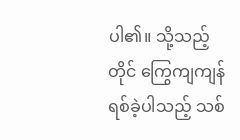ပါ၏။ သို့သည့်တိုင် ကြွေကျကျန်ရစ်ခဲ့ပါသည့် သစ်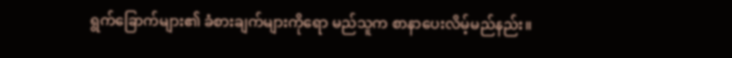ရွက်ခြောက်များ၏ ခံစားချက်များကိုရော မည်သူက စာနာပေးလိမ့်မည်နည်း။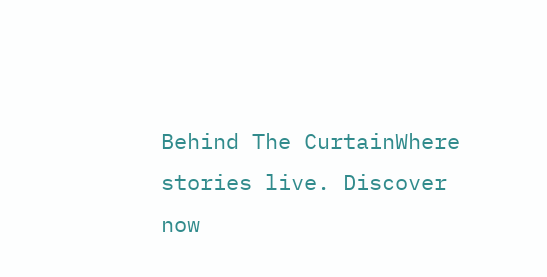Behind The CurtainWhere stories live. Discover now